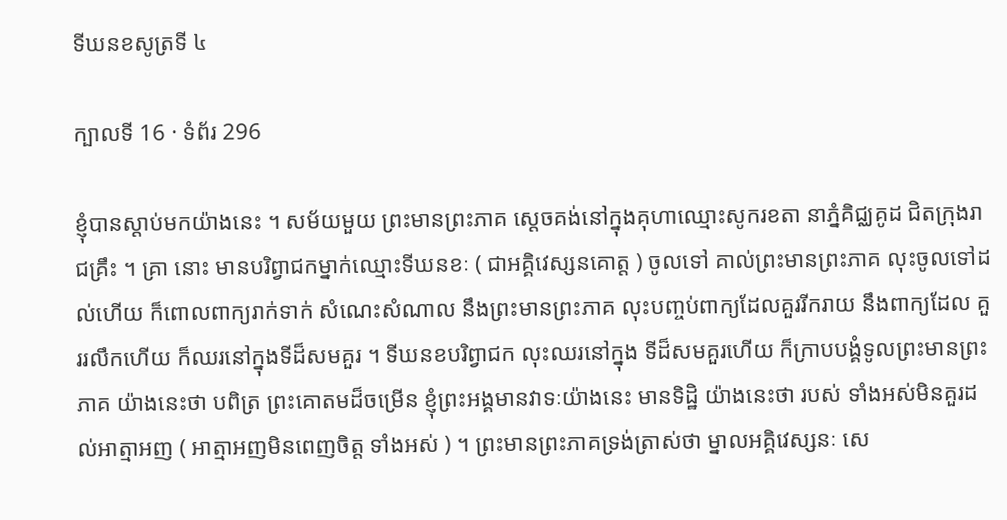ទីឃនខសូត្រទី ៤

ក្បាលទី 16 · ទំព័រ 296

ខ្ញុំបានស្តាប់មកយ៉ាងនេះ ។ សម័យមួយ ព្រះមានព្រះភាគ ស្តេចគង់នៅក្នុងគុហាឈ្មោះសូករខតា នាភ្នំគិជ្ឈគូដ ជិតក្រុងរាជគ្រឹះ ។ គ្រា នោះ មានបរិព្វាជកម្នាក់ឈ្មោះទីឃនខៈ ( ជាអគ្គិវេស្សនគោត្ត ) ចូលទៅ គាល់ព្រះមានព្រះភាគ លុះចូលទៅដល់ហើយ ក៏ពោលពាក្យរាក់ទាក់ សំណេះសំណាល នឹងព្រះមានព្រះភាគ លុះបញ្ចប់ពាក្យដែលគួររីករាយ នឹងពាក្យដែល គួររលឹកហើយ ក៏ឈរនៅក្នុងទីដ៏សមគួរ ។ ទីឃនខបរិព្វាជក លុះឈរនៅក្នុង ទីដ៏សមគួរហើយ ក៏ក្រាបបង្គំទូលព្រះមានព្រះភាគ យ៉ាងនេះថា បពិត្រ ព្រះគោតមដ៏ចម្រើន ខ្ញុំព្រះអង្គមានវាទៈយ៉ាងនេះ មានទិដ្ឋិ យ៉ាងនេះថា របស់ ទាំងអស់មិនគួរដល់អាត្មាអញ ( អាត្មាអញមិនពេញចិត្ត ទាំងអស់ ) ។ ព្រះមានព្រះភាគទ្រង់ត្រាស់ថា ម្នាលអគ្គិវេស្សនៈ សេ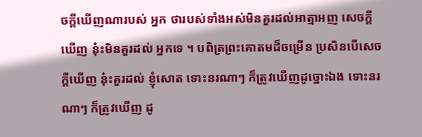ចក្តីឃើញណារបស់ អ្នក ថារបស់ទាំងអស់មិនគួរដល់អាត្មាអញ សេចក្តីឃើញ នុ៎ះមិនគួរដល់ អ្នកទេ ។ បពិត្រព្រះគោតមដ៏ចម្រើន ប្រសិនបើសេចក្តីឃើញ នុ៎ះគួរដល់ ខ្ញុំសោត ទោះនរណាៗ ក៏ត្រូវឃើញដូច្នោះឯង ទោះនរណាៗ ក៏ត្រូវឃើញ ដូ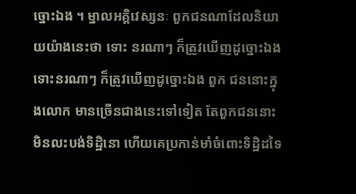ច្នោះឯង ។ ម្នាលអគ្គិវេស្សនៈ ពួកជនណាដែលនិយាយយ៉ាងនេះថា ទោះ នរណាៗ ក៏ត្រូវឃើញដូច្នោះឯង ទោះនរណាៗ ក៏ត្រូវឃើញដូច្នោះឯង ពួក ជននោះក្នុងលោក មានច្រើនជាងនេះទៅទៀត តែពួកជននោះមិនលះបង់ទិដ្ឋិនោ ហើយគេប្រកាន់មាំចំពោះទិដ្ឋិដទៃ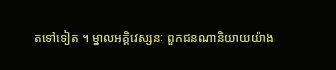តទៅទៀត ។ ម្នាលអគ្គិវេស្សនៈ ពួកជនណានិយាយយ៉ាង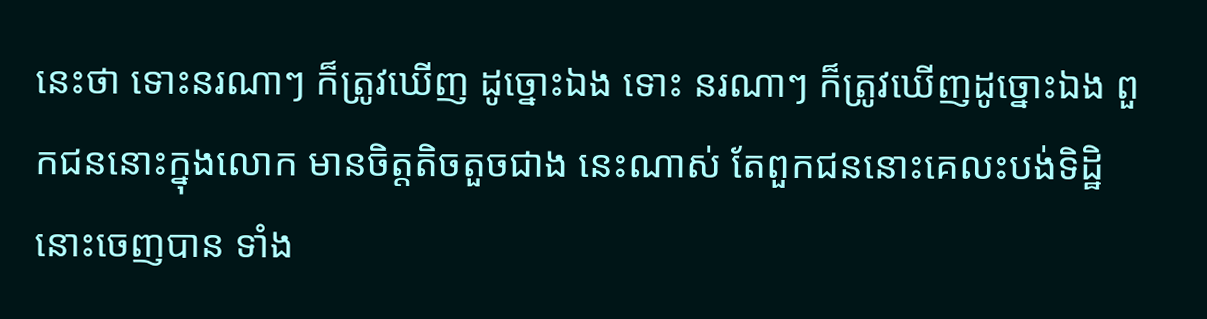នេះថា ទោះនរណាៗ ក៏ត្រូវឃើញ ដូច្នោះឯង ទោះ នរណាៗ ក៏ត្រូវឃើញដូច្នោះឯង ពួកជននោះក្នុងលោក មានចិត្តតិចតួចជាង នេះណាស់ តែពួកជននោះគេលះបង់ទិដ្ឋិនោះចេញបាន ទាំង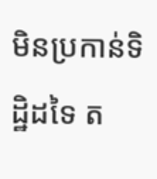មិនប្រកាន់ទិដ្ឋិដទៃ ត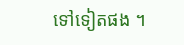ទៅទៀតផង ។